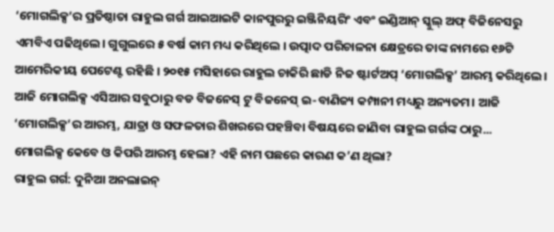‘ମୋଗଲିକ୍ସ’ର ପ୍ରତିଷ୍ଠାତା ରାହୁଲ ଗର୍ଗ ଆଇଆଇଟି କାନପୁରରୁ ଇଞ୍ଜିନିୟରିଂ ଏବଂ ଇଣ୍ଡିଆନ୍ ସ୍କୁଲ୍ ଅଫ୍ ବିଜିନେସରୁ ଏମବିଏ ପଢିଥିଲେ। ଗୁଗୁଲରେ ୫ ବର୍ଷ କାମ ମଧ୍ୟ କରିଥିଲେ । ଉତ୍ପାଦ ପରିଚାଳନା କ୍ଷେତ୍ରରେ ତାଙ୍କ ନାମରେ ୧୬ଟି ଆମେରିକୀୟ ପେଟେଣ୍ଟ ରହିଛି । ୨୦୧୫ ମସିହାରେ ରାହୁଲ ଚାକିରି ଛାଡି ନିଜ ଷ୍ଟାର୍ଟଅପ୍ ‘ମୋଗଲିକ୍ସ’ ଆରମ୍ଭ କରିଥିଲେ। ଆଜି ମୋଗଲିକ୍ସ ଏସିଆର ସବୁଠାରୁ ବଡ ବିଜନେସ୍ ଟୁ ବିଜନେସ୍ ଇ-ବାଣିଜ୍ୟ କମ୍ପାନୀ ମଧ୍ୟରୁ ଅନ୍ୟତମ। ଆଜି ‘ମୋଗଲିକ୍ସ’ର ଆରମ୍ଭ, ଯାତ୍ରା ଓ ସଫଳତାର ଶିଖରରେ ପହଞ୍ଚିବା ବିଷୟରେ ଜାଣିବା ରାହୁଲ ଗର୍ଗଙ୍କ ଠାରୁ...
ମୋଗଲିକ୍ସ କେବେ ଓ କିପରି ଆରମ୍ଭ ହେଲା? ଏହି ନାମ ପଛରେ କାରଣ କ’ଣ ଥିଲା?
ରାହୁଲ ଗର୍ଗ: ଦୁନିଆ ଅନଲାଇନ୍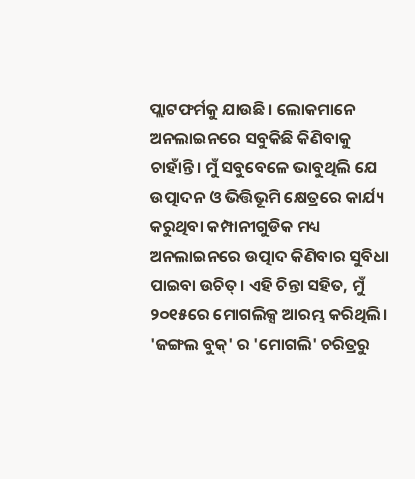ପ୍ଲାଟଫର୍ମକୁ ଯାଉଛି। ଲୋକମାନେ ଅନଲାଇନରେ ସବୁକିଛି କିଣିବାକୁ ଚାହାଁନ୍ତି। ମୁଁ ସବୁବେଳେ ଭାବୁଥିଲି ଯେ ଉତ୍ପାଦନ ଓ ଭିତ୍ତିଭୂମି କ୍ଷେତ୍ରରେ କାର୍ଯ୍ୟ କରୁଥିବା କମ୍ପାନୀଗୁଡିକ ମଧ୍ୟ ଅନଲାଇନରେ ଉତ୍ପାଦ କିଣିବାର ସୁବିଧା ପାଇବା ଉଚିତ୍। ଏହି ଚିନ୍ତା ସହିତ, ମୁଁ ୨୦୧୫ରେ ମୋଗଲିକ୍ସ ଆରମ୍ଭ କରିଥିଲି। 'ଜଙ୍ଗଲ ବୁକ୍' ର 'ମୋଗଲି' ଚରିତ୍ରରୁ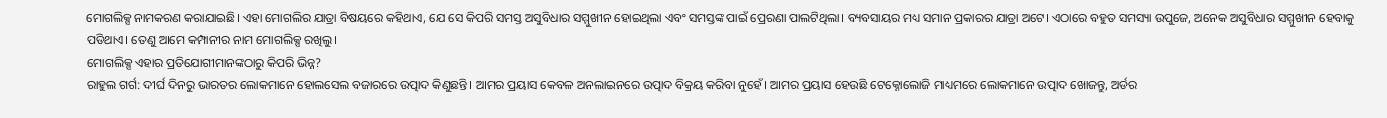ମୋଗଲିକ୍ସ ନାମକରଣ କରାଯାଇଛି। ଏହା ମୋଗଲିର ଯାତ୍ରା ବିଷୟରେ କହିଥାଏ, ଯେ ସେ କିପରି ସମସ୍ତ ଅସୁବିଧାର ସମ୍ମୁଖୀନ ହୋଇଥିଲା ଏବଂ ସମସ୍ତଙ୍କ ପାଇଁ ପ୍ରେରଣା ପାଲଟିଥିଲା। ବ୍ୟବସାୟର ମଧ୍ୟ ସମାନ ପ୍ରକାରର ଯାତ୍ରା ଅଟେ। ଏଠାରେ ବହୁତ ସମସ୍ୟା ଉପୁଜେ, ଅନେକ ଅସୁବିଧାର ସମ୍ମୁଖୀନ ହେବାକୁ ପଡିଥାଏ। ତେଣୁ ଆମେ କମ୍ପାନୀର ନାମ ମୋଗଲିକ୍ସ ରଖିଲୁ।
ମୋଗଲିକ୍ସ ଏହାର ପ୍ରତିଯୋଗୀମାନଙ୍କଠାରୁ କିପରି ଭିନ୍ନ?
ରାହୁଲ ଗର୍ଗ: ଦୀର୍ଘ ଦିନରୁ ଭାରତର ଲୋକମାନେ ହୋଲସେଲ ବଜାରରେ ଉତ୍ପାଦ କିଣୁଛନ୍ତି। ଆମର ପ୍ରୟାସ କେବଳ ଅନଲାଇନରେ ଉତ୍ପାଦ ବିକ୍ରୟ କରିବା ନୁହେଁ। ଆମର ପ୍ରୟାସ ହେଉଛି ଟେକ୍ନୋଲୋଜି ମାଧ୍ୟମରେ ଲୋକମାନେ ଉତ୍ପାଦ ଖୋଜନ୍ତୁ, ଅର୍ଡର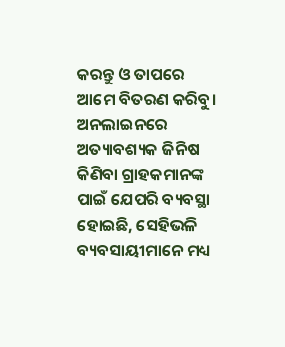କରନ୍ତୁ ଓ ତାପରେ ଆମେ ବିତରଣ କରିବୁ। ଅନଲାଇନରେ ଅତ୍ୟାବଶ୍ୟକ ଜିନିଷ କିଣିବା ଗ୍ରାହକମାନଙ୍କ ପାଇଁ ଯେପରି ବ୍ୟବସ୍ଥା ହୋଇଛି, ସେହିଭଳି ବ୍ୟବସାୟୀମାନେ ମଧ୍ୟ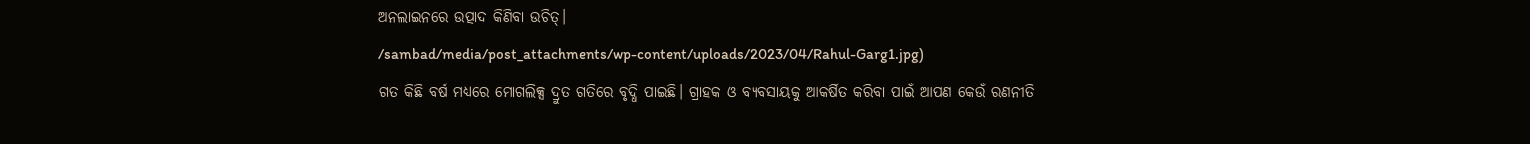ଅନଲାଇନରେ ଉତ୍ପାଦ କିଣିବା ଉଚିତ୍।
/sambad/media/post_attachments/wp-content/uploads/2023/04/Rahul-Garg1.jpg)
ଗତ କିଛି ବର୍ଷ ମଧ୍ୟରେ ମୋଗଲିକ୍ସ ଦ୍ରୁତ ଗତିରେ ବୃଦ୍ଧି ପାଇଛି। ଗ୍ରାହକ ଓ ବ୍ୟବସାୟକୁ ଆକର୍ଷିତ କରିବା ପାଇଁ ଆପଣ କେଉଁ ରଣନୀତି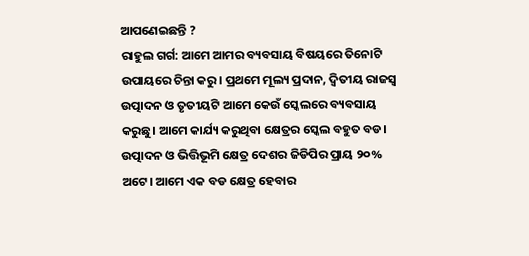ଆପଣେଇଛନ୍ତି ?
ରାହୁଲ ଗର୍ଗ: ଆମେ ଆମର ବ୍ୟବସାୟ ବିଷୟରେ ତିନୋଟି ଉପାୟରେ ଚିନ୍ତା କରୁ। ପ୍ରଥମେ ମୂଲ୍ୟ ପ୍ରଦାନ, ଦ୍ୱିତୀୟ ରାଜସ୍ୱ ଉତ୍ପାଦନ ଓ ତୃତୀୟଟି ଆମେ କେଉଁ ସ୍କେଲରେ ବ୍ୟବସାୟ କରୁଛୁ। ଆମେ କାର୍ଯ୍ୟ କରୁଥିବା କ୍ଷେତ୍ରର ସ୍କେଲ ବହୁତ ବଡ। ଉତ୍ପାଦନ ଓ ଭିତ୍ତିଭୂମି କ୍ଷେତ୍ର ଦେଶର ଜିଡିପିର ପ୍ରାୟ ୨୦% ଅଟେ। ଆମେ ଏକ ବଡ କ୍ଷେତ୍ର ହେବାର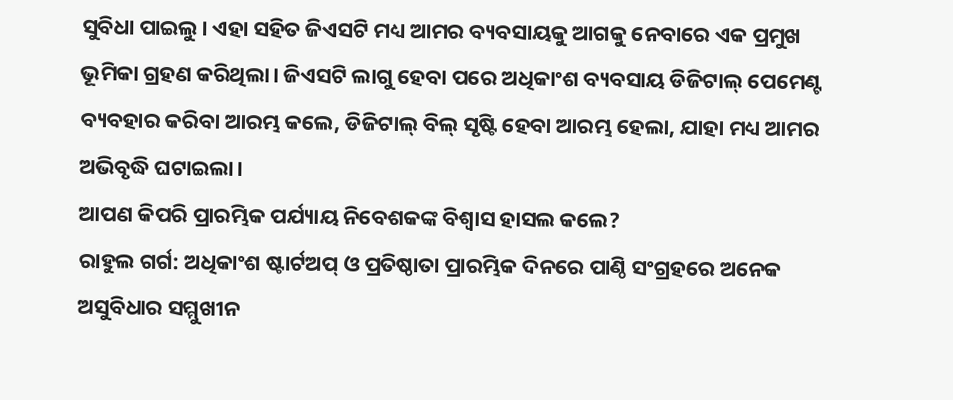ସୁବିଧା ପାଇଲୁ। ଏହା ସହିତ ଜିଏସଟି ମଧ୍ୟ ଆମର ବ୍ୟବସାୟକୁ ଆଗକୁ ନେବାରେ ଏକ ପ୍ରମୁଖ ଭୂମିକା ଗ୍ରହଣ କରିଥିଲା। ଜିଏସଟି ଲାଗୁ ହେବା ପରେ ଅଧିକାଂଶ ବ୍ୟବସାୟ ଡିଜିଟାଲ୍ ପେମେଣ୍ଟ ବ୍ୟବହାର କରିବା ଆରମ୍ଭ କଲେ, ଡିଜିଟାଲ୍ ବିଲ୍ ସୃଷ୍ଟି ହେବା ଆରମ୍ଭ ହେଲା, ଯାହା ମଧ୍ୟ ଆମର ଅଭିବୃଦ୍ଧି ଘଟାଇଲା।
ଆପଣ କିପରି ପ୍ରାରମ୍ଭିକ ପର୍ଯ୍ୟାୟ ନିବେଶକଙ୍କ ବିଶ୍ୱାସ ହାସଲ କଲେ?
ରାହୁଲ ଗର୍ଗ: ଅଧିକାଂଶ ଷ୍ଟାର୍ଟଅପ୍ ଓ ପ୍ରତିଷ୍ଠାତା ପ୍ରାରମ୍ଭିକ ଦିନରେ ପାଣ୍ଠି ସଂଗ୍ରହରେ ଅନେକ ଅସୁବିଧାର ସମ୍ମୁଖୀନ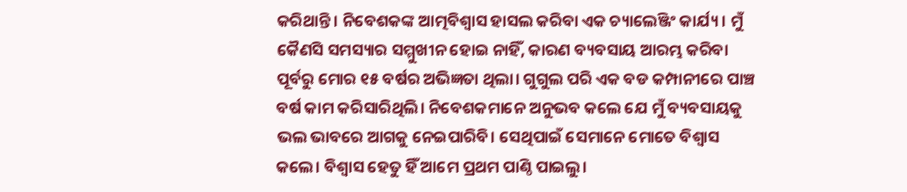କରିଥାନ୍ତି। ନିବେଶକଙ୍କ ଆତ୍ମବିଶ୍ୱାସ ହାସଲ କରିବା ଏକ ଚ୍ୟାଲେଞ୍ଜିଂ କାର୍ଯ୍ୟ। ମୁଁ କୈଣସି ସମସ୍ୟାର ସମ୍ମୁଖୀନ ହୋଇ ନାହିଁ, କାରଣ ବ୍ୟବସାୟ ଆରମ୍ଭ କରିବା ପୂର୍ବରୁ ମୋର ୧୫ ବର୍ଷର ଅଭିଜ୍ଞତା ଥିଲା। ଗୁଗୁଲ ପରି ଏକ ବଡ କମ୍ପାନୀରେ ପାଞ୍ଚ ବର୍ଷ କାମ କରିସାରିଥିଲି। ନିବେଶକମାନେ ଅନୁଭବ କଲେ ଯେ ମୁଁ ବ୍ୟବସାୟକୁ ଭଲ ଭାବରେ ଆଗକୁ ନେଇପାରିବି। ସେଥିପାଇଁ ସେମାନେ ମୋତେ ବିଶ୍ୱାସ କଲେ। ବିଶ୍ୱାସ ହେତୁ ହିଁ ଆମେ ପ୍ରଥମ ପାଣ୍ଠି ପାଇଲୁ।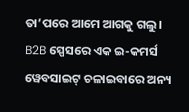ତା’ପରେ ଆମେ ଆଗକୁ ଗଲୁ।
B2B ସ୍ପେସରେ ଏକ ଇ-କମର୍ସ ୱେବସାଇଟ୍ ଚଳାଇବାରେ ଅନ୍ୟ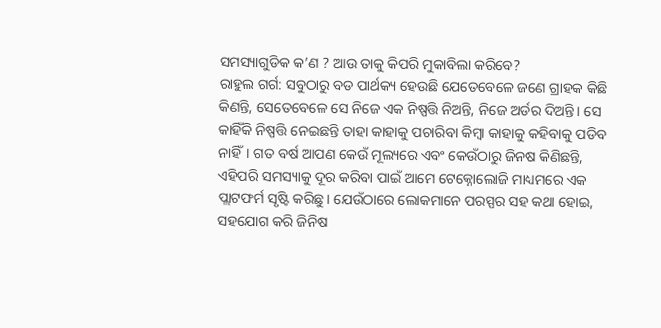ସମସ୍ୟାଗୁଡିକ କ’ଣ ? ଆଉ ତାକୁ କିପରି ମୁକାବିଲା କରିବେ?
ରାହୁଲ ଗର୍ଗ: ସବୁଠାରୁ ବଡ ପାର୍ଥକ୍ୟ ହେଉଛି ଯେତେବେଳେ ଜଣେ ଗ୍ରାହକ କିଛି କିଣନ୍ତି, ସେତେବେଳେ ସେ ନିଜେ ଏକ ନିଷ୍ପତ୍ତି ନିଅନ୍ତି, ନିଜେ ଅର୍ଡର ଦିଅନ୍ତି। ସେ କାହିଁକି ନିଷ୍ପତ୍ତି ନେଇଛନ୍ତି ତାହା କାହାକୁ ପଚାରିବା କିମ୍ବା କାହାକୁ କହିବାକୁ ପଡିବ ନାହିଁ। ଗତ ବର୍ଷ ଆପଣ କେଉଁ ମୂଲ୍ୟରେ ଏବଂ କେଉଁଠାରୁ ଜିନଷ କିଣିଛନ୍ତି, ଏହିପରି ସମସ୍ୟାକୁ ଦୂର କରିବା ପାଇଁ ଆମେ ଟେକ୍ନୋଲୋଜି ମାଧ୍ୟମରେ ଏକ ପ୍ଲାଟଫର୍ମ ସୃଷ୍ଟି କରିଛୁ। ଯେଉଁଠାରେ ଲୋକମାନେ ପରସ୍ପର ସହ କଥା ହୋଇ, ସହଯୋଗ କରି ଜିନିଷ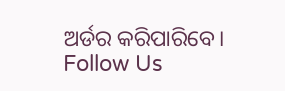ଅର୍ଡର କରିପାରିବେ।
Follow Us